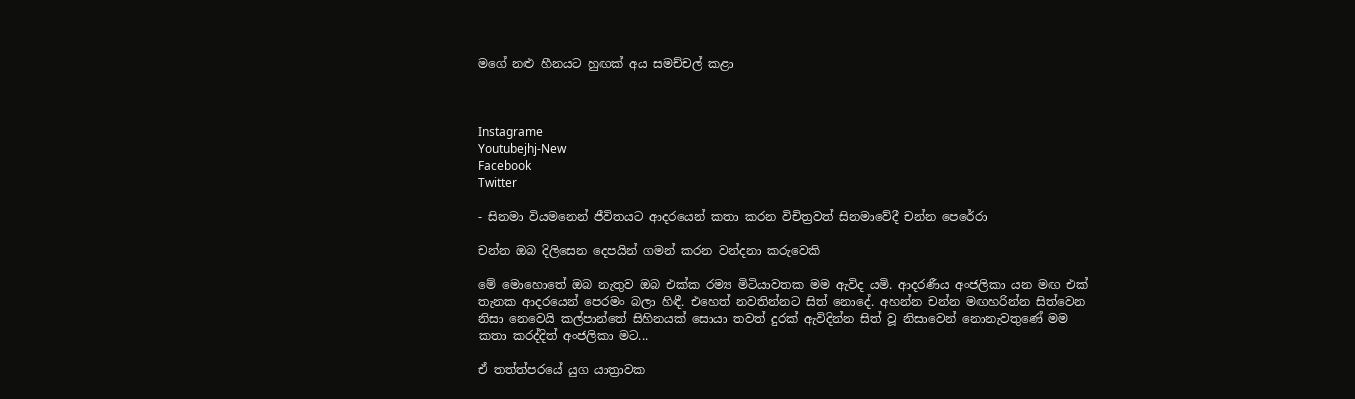මගේ නළු හීනයට හුඟක් අය සමච්චල් කළා



Instagrame
Youtubejhj-New
Facebook
Twitter

- සිනමා වියමනෙන් ජීවිතයට ආදරයෙන් කතා කරන විචිත්‍රවත් සිනමාවේදී චන්න පෙරේරා

චන්න ඔබ දිලිසෙන දෙපයින් ගමන් කරන වන්දනා කරුවෙකි

මේ මොහොතේ ඔබ නැතුව ඔබ එක්ක රම්‍ය මිටියාවතක මම ඇවිද යමි. ආදරණීය අංජලිකා යන මඟ එක් තැනක ආදරයෙන් පෙරමං බලා හිඳී. එහෙත් නවතින්නට සිත් නොදේ. අහන්න චන්න මඟහරින්න සිත්වෙන නිසා නෙවෙයි කල්පාන්තේ සිහිනයක් සොයා තවත් දුරක් ඇවිදින්න සිත් වූ නිසාවෙන් නොනැවතුණේ මම කතා කරද්දිත් අංජලිකා මට...

ඒ තත්ත්පරයේ යුග යාත්‍රාවක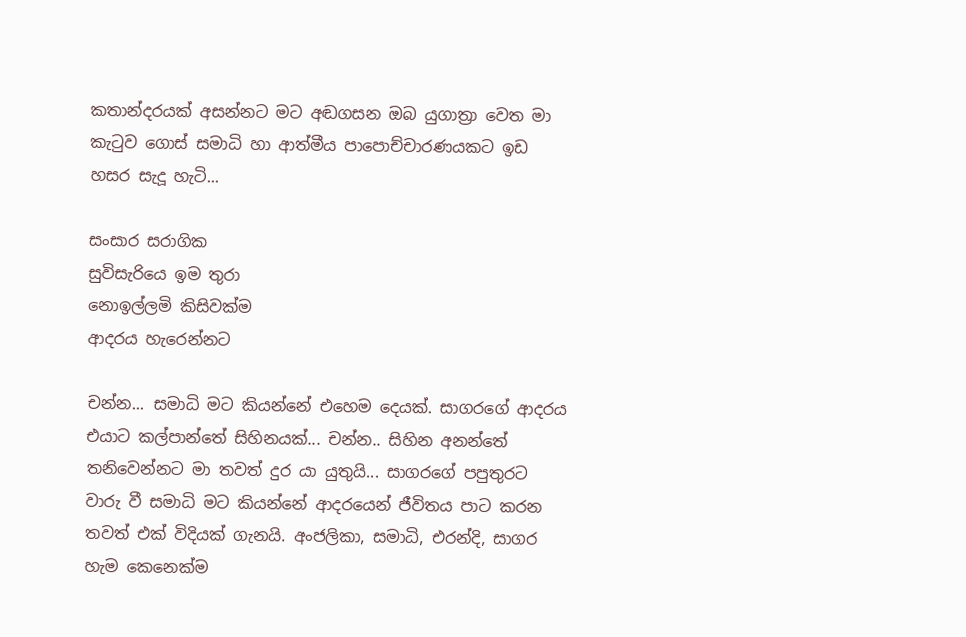කතාන්දරයක් අසන්නට මට අඬගසන ඔබ යුගාත්‍රා වෙත මා කැටුව ගොස් සමාධි හා ආත්මීය පාපොච්චාරණයකට ඉඩ හසර සැදූ හැටි...

සංසාර සරාගික
සුවිසැරියෙ ඉම තුරා
නොඉල්ලමි කිසිවක්ම
ආදරය හැරෙන්නට

චන්න... සමාධි මට කියන්නේ එහෙම දෙයක්. සාගරගේ ආදරය එයාට කල්පාන්තේ සිහිනයක්... චන්න.. සිහින අනන්තේ තනිවෙන්නට මා තවත් දුර යා යුතුයි... සාගරගේ පපුතුරට වාරු වී සමාධි මට කියන්නේ ආදරයෙන් ජීවිතය පාට කරන තවත් එක් විදියක් ගැනයි. අංජලිකා, සමාධි, එරන්දි, සාගර හැම කෙනෙක්ම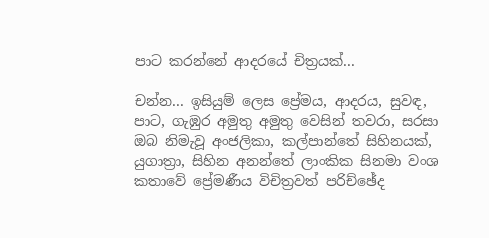පාට කරන්නේ ආදරයේ චිත්‍රයක්...

චන්න... ඉසියුම් ලෙස ප්‍රේමය, ආදරය, සුවඳ, පාට, ගැඹුර අමුතු අමුතු වෙසින් තවරා, සරසා ඔබ නිමැවූ අංජලිකා, කල්පාන්තේ සිහිනයක්, යුගාත්‍රා, සිහින අනන්තේ ලාංකික සිනමා වංශ කතාවේ ප්‍රේමණීය විචිත්‍රවත් පරිච්ඡේද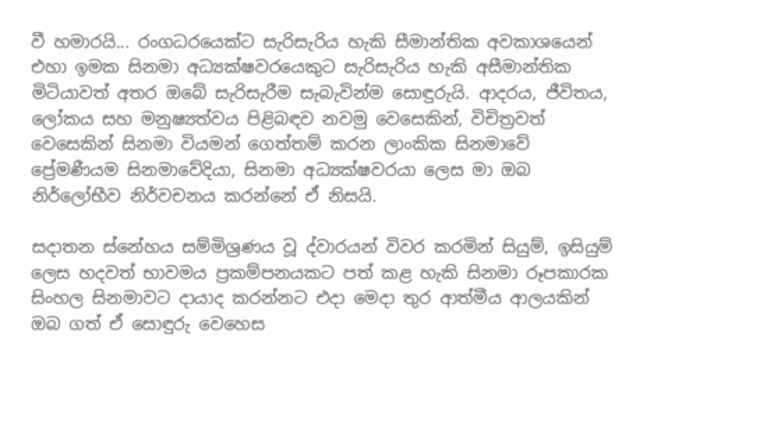වී හමාරයි... රංගධරයෙක්ට සැරිසැරිය හැකි සීමාන්තික අවකාශයෙන් එහා ඉමක සිනමා අධ්‍යක්ෂවරයෙකුට සැරිසැරිය හැකි අසීමාන්තික මිටියාවත් අතර ඔබේ සැරිසැරීම සැබැවින්ම සොඳුරුයි. ආදරය, ජීවිතය, ලෝකය සහ මනුෂ්‍යත්වය පිළිබඳව නවමු වෙසෙකින්, විචිත්‍රවත් වෙසෙකින් සිනමා වියමන් ගෙත්තම් කරන ලාංකික සිනමාවේ ප්‍රේමණීයම සිනමාවේදියා, සිනමා අධ්‍යක්ෂවරයා ලෙස මා ඔබ නිර්ලෝභීව නිර්වචනය කරන්නේ ඒ නිසයි.

සදාතන ස්නේහය සම්මිශ්‍රණය වූ ද්වාරයන් විවර කරමින් සියුම්, ඉසියුම් ලෙස හදවත් භාවමය ප්‍රකම්පනයකට පත් කළ හැකි සිනමා රූපකාරක සිංහල සිනමාවට දායාද කරන්නට එදා මෙදා තුර ආත්මීය ආලයකින් ඔබ ගත් ඒ සොඳුරු වෙහෙස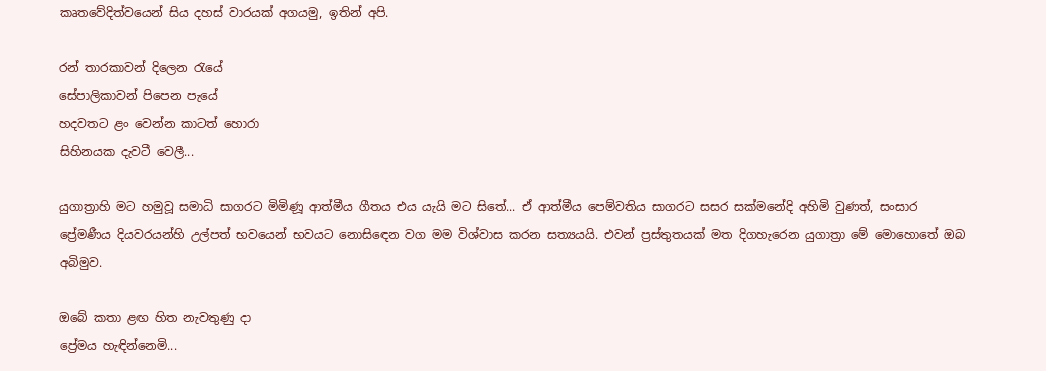කෘතවේදිත්වයෙන් සිය දහස් වාරයක් අගයමු, ඉතින් අපි.

රන් තාරකාවන් දිලෙන රැයේ
සේපාලිකාවන් පිපෙන පැයේ
හදවතට ළං වෙන්න කාටත් හොරා
සිහිනයක දැවටී වෙලී...

යුගාත්‍රාහි මට හමුවූ සමාධි සාගරට මිමිණූ ආත්මීය ගීතය එය යැයි මට සිතේ... ඒ ආත්මීය පෙම්වතිය සාගරට සසර සක්මනේදි අහිමි වුණත්, සංසාර ප්‍රේමණීය දියවරයන්හි උල්පත් භවයෙන් භවයට නොසිඳෙන වග මම විශ්වාස කරන සත්‍යයයි. එවන් ප්‍රස්තුතයක් මත දිගහැරෙන යුගාත්‍රා මේ මොහොතේ ඔබ අබිමුව.

ඔබේ කතා ළඟ හිත නැවතුණු දා
ප්‍රේමය හැඳින්නෙමි...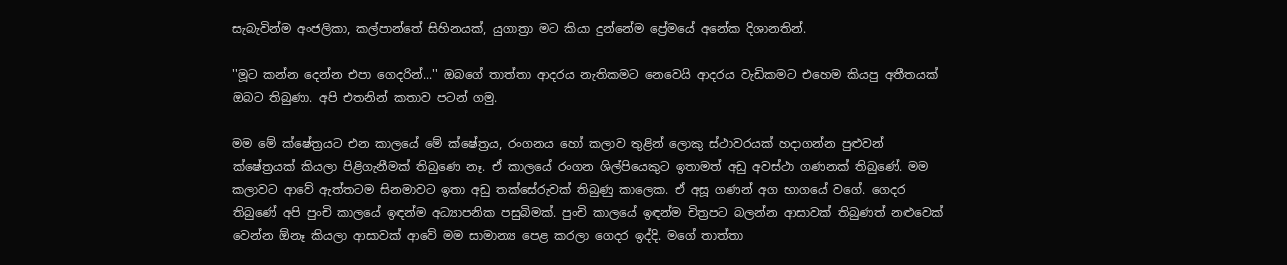සැබැවින්ම අංජලිකා, කල්පාන්තේ සිහිනයක්, යුගාත්‍රා මට කියා දුන්නේම ප්‍රේමයේ අනේක දිශානතින්.

''මූට කන්න දෙන්න එපා ගෙදරින්...'' ඔබගේ තාත්තා ආදරය නැතිකමට නෙවෙයි ආදරය වැඩිකමට එහෙම කියපු අතීතයක් ඔබට තිබුණා. අපි එතනින් කතාව පටන් ගමු.

මම මේ ක්ෂේත්‍රයට එන කාලයේ මේ ක්ෂේත්‍රය, රංගනය හෝ කලාව තුළින් ලොකු ස්ථාවරයක් හදාගන්න පුළුවන් ක්ෂේත්‍රයක් කියලා පිළිගැනීමක් තිබුණෙ නෑ. ඒ කාලයේ රංගන ශිල්පියෙකුට ඉතාමත් අඩු අවස්ථා ගණනක් තිබුණේ. මම කලාවට ආවේ ඇත්තටම සිනමාවට ඉතා අඩු තක්සේරුවක් තිබුණු කාලෙක. ඒ අසූ ගණන් අග භාගයේ වගේ. ගෙදර තිබුණේ අපි පුංචි කාලයේ ඉඳන්ම අධ්‍යාපනික පසුබිමක්. පුංචි කාලයේ ඉඳන්ම චිත්‍රපට බලන්න ආසාවක් තිබුණත් නළුවෙක් වෙන්න ඕනෑ කියලා ආසාවක් ආවේ මම සාමාන්‍ය පෙළ කරලා ගෙදර ඉද්දි. මගේ තාත්තා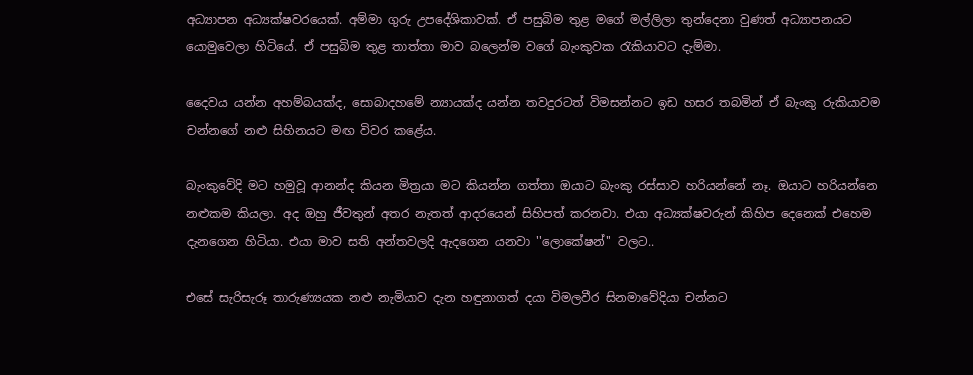අධ්‍යාපන අධ්‍යක්ෂවරයෙක්. අම්මා ගුරු උපදේශිකාවක්. ඒ පසුබිම තුළ මගේ මල්ලිලා තුන්දෙනා වුණත් අධ්‍යාපනයට යොමුවෙලා හිටියේ. ඒ පසුබිම තුළ තාත්තා මාව බලෙන්ම වගේ බැංකුවක රැකියාවට දැම්මා.

දෛවය යන්න අහම්බයක්ද, සොබාදහමේ න්‍යායක්ද යන්න තවදුරටත් විමසන්නට ඉඩ හසර තබමින් ඒ බැංකු රුකියාවම චන්නගේ නළු සිහිනයට මඟ විවර කළේය.

බැංකුවේදි මට හමුවූ ආනන්ද කියන මිත්‍රයා මට කියන්න ගත්තා ඔයාට බැංකු රස්සාව හරියන්නේ නෑ. ඔයාට හරියන්නෙ නළුකම කියලා. අද ඔහු ජීවතුන් අතර නැතත් ආදරයෙන් සිහිපත් කරනවා. එයා අධ්‍යක්ෂවරුන් කිහිප දෙනෙක් එහෙම දැනගෙන හිටියා. එයා මාව සති අන්තවලදි ඇදගෙන යනවා ''ලොකේෂන්'' වලට..

එසේ සැරිසැරූ තාරුණ්‍යයක නළු නැමියාව දැන හඳුනාගත් දයා විමලවීර සිනමාවේදියා චන්නට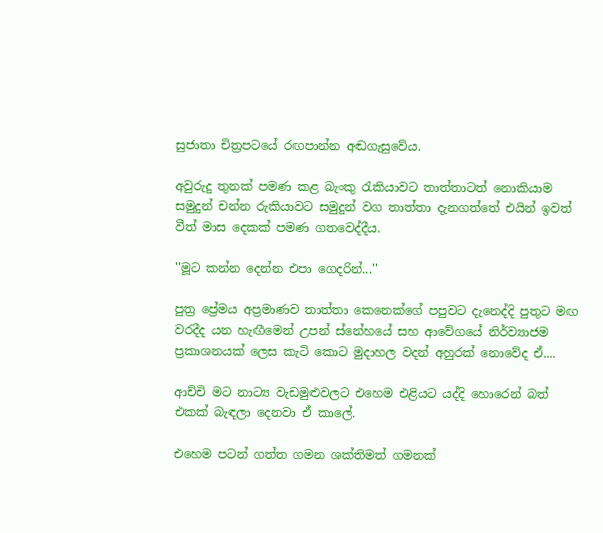සුජාතා චිත්‍රපටයේ රඟපාන්න අඬගැසුවේය.

අවුරුදු තුනක් පමණ කළ බැංකු රැකියාවට තාත්තාටත් නොකියාම සමුදුන් චන්න රුකියාවට සමුදුන් වග තාත්තා දැනගත්තේ එයින් ඉවත් වීත් මාස දෙකක් පමණ ගතවෙද්දීය.

''මූට කන්න දෙන්න එපා ගෙදරින්...''

පුත්‍ර ප්‍රේමය අප්‍රමාණව තාත්තා කෙනෙක්ගේ පපුවට දැනෙද්දි පුතුට මඟ වරදීද යන හැඟීමෙන් උපන් ස්නේහයේ සහ ආවේගයේ නිර්ව්‍යාජම ප්‍රකාශනයක් ලෙස කැටි කොට මුදාහල වදන් අහුරක් නොවේද ඒ....

ආච්චි මට නාට්‍ය වැඩමුළුවලට එහෙම එළියට යද්දි හොරෙන් බත් එකක් බැඳලා දෙනවා ඒ කාලේ.

එහෙම පටන් ගත්ත ගමන ශක්තිමත් ගමනක්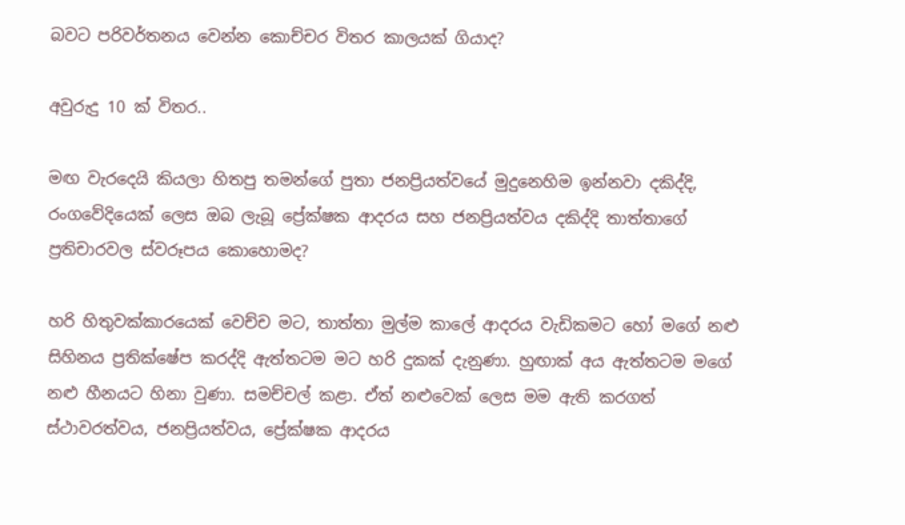බවට පරිවර්තනය වෙන්න කොච්චර විතර කාලයක් ගියාද?

අවුරුදු 10 ක් විතර..

මඟ වැරදෙයි කියලා හිතපු තමන්ගේ පුතා ජනප්‍රියත්වයේ මුදුනෙහිම ඉන්නවා දකිද්දි, රංගවේදියෙක් ලෙස ඔබ ලැබූ ප්‍රේක්ෂක ආදරය සහ ජනප්‍රියත්වය දකිද්දි තාත්තාගේ ප්‍රතිචාරවල ස්වරූපය කොහොමද?

හරි හිතුවක්කාරයෙක් වෙච්ච මට, තාත්තා මුල්ම කාලේ ආදරය වැඩිකමට හෝ මගේ නළු සිහිනය ප්‍රතික්ෂේප කරද්දි ඇත්තටම මට හරි දුකක් දැනුණා. හුඟාක් අය ඇත්තටම මගේ නළු හීනයට හිනා වුණා. සමච්චල් කළා. ඒත් නළුවෙක් ලෙස මම ඇති කරගත් ස්ථාවරත්වය, ජනප්‍රියත්වය, ප්‍රේක්ෂක ආදරය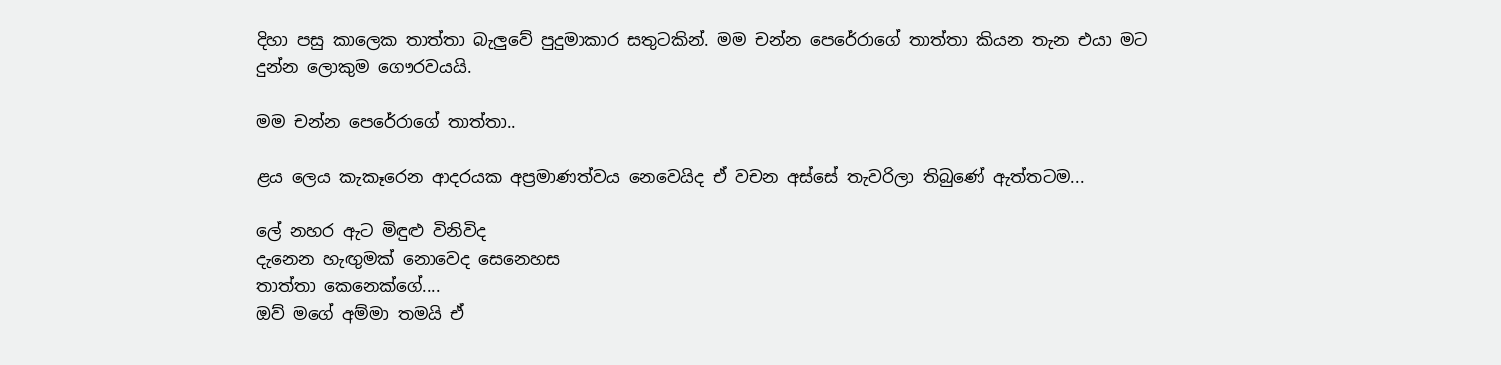දිහා පසු කාලෙක තාත්තා බැලුවේ පුදුමාකාර සතුටකින්. මම චන්න පෙරේරාගේ තාත්තා කියන තැන එයා මට දුන්න ලොකුම ගෞරවයයි.

මම චන්න පෙරේරාගේ තාත්තා..

ළය ලෙය කැකෑරෙන ආදරයක අප්‍රමාණත්වය නෙවෙයිද ඒ වචන අස්සේ තැවරිලා තිබුණේ ඇත්තටම...

ලේ නහර ඇට මිඳුළු විනිවිද
දැනෙන හැඟුමක් නොවෙද සෙනෙහස
තාත්තා කෙනෙක්ගේ....
ඔව් මගේ අම්මා තමයි ඒ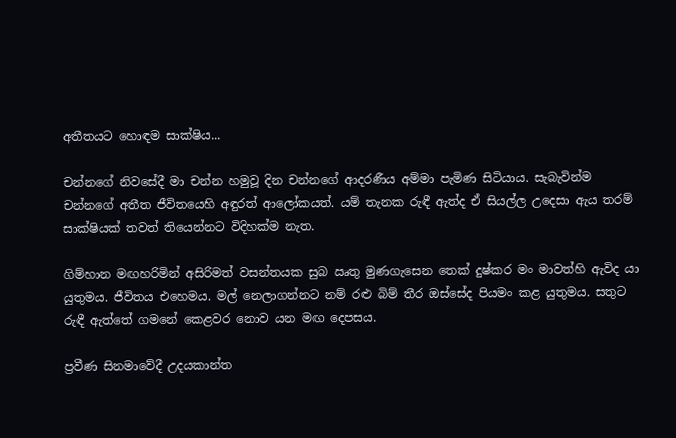අතීතයට හොඳම සාක්ෂිය...

චන්නගේ නිවසේදී මා චන්න හමුවූ දින චන්නගේ ආදරණීය අම්මා පැමිණ සිටියාය. සැබැවින්ම චන්නගේ අතීත ජීවිතයෙහි අඳුරත් ආලෝකයත්. යම් තැනක රුඳී ඇත්ද ඒ සියල්ල උදෙසා ඇය තරම් සාක්ෂියක් තවත් තියෙන්නට විදිහක්ම නැත.

ගිම්හාන මඟහරිමින් අසිරිමත් වසන්තයක සුබ ඍතු මුණගැසෙන තෙක් දුෂ්කර මං මාවත්හි ඇවිද යා යුතුමය. ජීවිතය එහෙමය. මල් නෙලාගන්නට නම් රළු බිම් තීර ඔස්සේද පියමං කළ යුතුමය. සතුට රුඳී ඇත්තේ ගමනේ කෙළවර නොව යන මඟ දෙපසය.

ප්‍රවීණ සිනමාවේදී උදයකාන්ත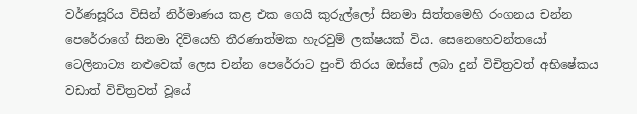වර්ණසූරිය විසින් නිර්මාණය කළ එක ගෙයි කුරුල්ලෝ සිනමා සිත්තමෙහි රංගනය චන්න පෙරේරාගේ සිනමා දිවියෙහි තීරණාත්මක හැරවුම් ලක්ෂයක් විය. සෙනෙහෙවන්තයෝ ටෙලිනාට්‍ය නළුවෙක් ලෙස චන්න පෙරේරාට පුංචි තිරය ඔස්සේ ලබා දුන් විචිත්‍රවත් අභිෂේකය වඩාත් විචිත්‍රවත් වූයේ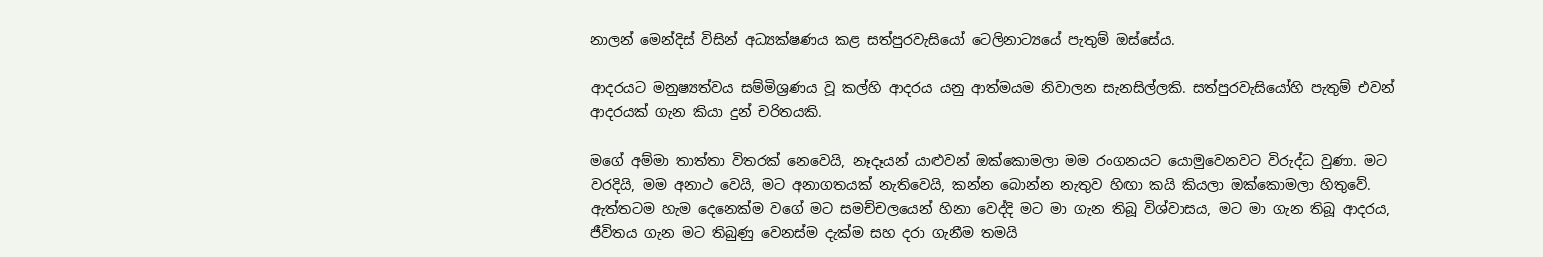නාලන් මෙන්දිස් විසින් අධ්‍යක්ෂණය කළ සත්පුරවැසියෝ ටෙලිනාට්‍යයේ පැතුම් ඔස්සේය.

ආදරයට මනුෂ්‍යත්වය සම්මිශ්‍රණය වූ කල්හි ආදරය යනු ආත්මයම නිවාලන සැනසිල්ලකි. සත්පුරවැසියෝහි පැතුම් එවන් ආදරයක් ගැන කියා දුන් චරිතයකි.

මගේ අම්මා තාත්තා විතරක් නෙවෙයි, නෑදෑයන් යාළුවන් ඔක්කොමලා මම රංගනයට යොමුවෙනවට විරුද්ධ වුණා. මට වරදියි, මම අනාථ වෙයි, මට අනාගතයක් නැතිවෙයි, කන්න බොන්න නැතුව හිඟා කයි කියලා ඔක්කොමලා හිතුවේ. ඇත්තටම හැම දෙනෙක්ම වගේ මට සමච්චලයෙන් හිනා වෙද්දි මට මා ගැන තිබූ විශ්වාසය, මට මා ගැන තිබූ ආදරය, ජීවිතය ගැන මට තිබුණු වෙනස්ම දැක්ම සහ දරා ගැනීම තමයි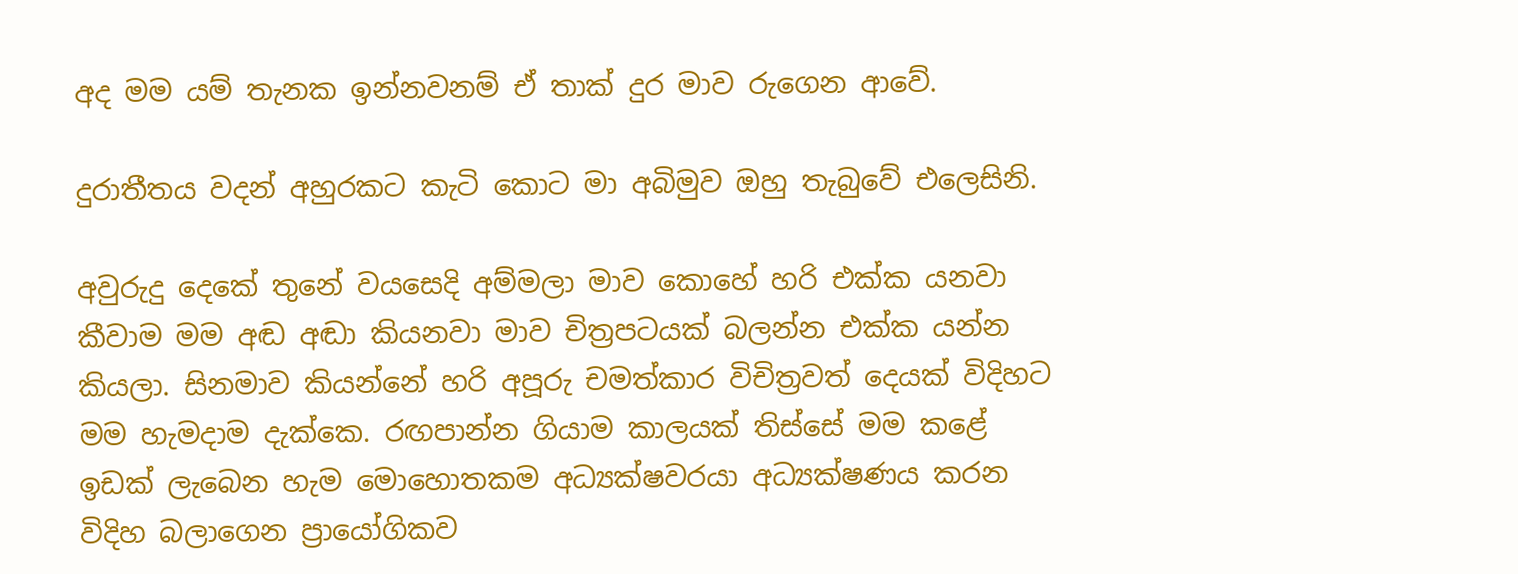අද මම යම් තැනක ඉන්නවනම් ඒ තාක් දුර මාව රුගෙන ආවේ.

දුරාතීතය වදන් අහුරකට කැටි කොට මා අබිමුව ඔහු තැබුවේ එලෙසිනි.

අවුරුදු දෙකේ තුනේ වයසෙදි අම්මලා මාව කොහේ හරි එක්ක යනවා කීවාම මම අඬ අඬා කියනවා මාව චිත්‍රපටයක් බලන්න එක්ක යන්න කියලා. සිනමාව කියන්නේ හරි අපූරු චමත්කාර විචිත්‍රවත් දෙයක් විදිහට මම හැමදාම දැක්කෙ. රඟපාන්න ගියාම කාලයක් තිස්සේ මම කළේ ඉඩක් ලැබෙන හැම මොහොතකම අධ්‍යක්ෂවරයා අධ්‍යක්ෂණය කරන විදිහ බලාගෙන ප්‍රායෝගිකව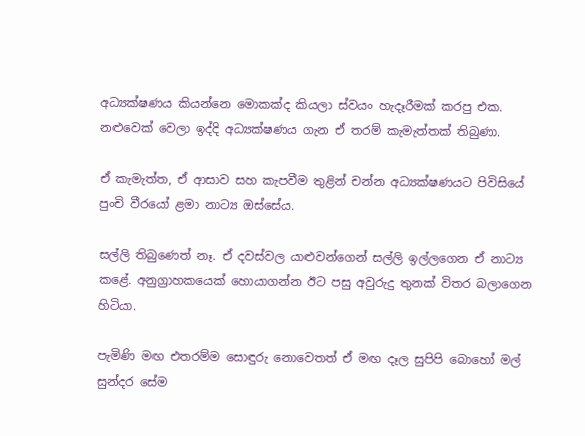අධ්‍යක්ෂණය කියන්නෙ මොකක්ද කියලා ස්වයං හැදෑරීමක් කරපු එක. නළුවෙක් වෙලා ඉද්දි අධ්‍යක්ෂණය ගැන ඒ තරම් කැමැත්තක් තිබුණා.

ඒ කැමැත්ත, ඒ ආසාව සහ කැපවීම තුළින් චන්න අධ්‍යක්ෂණයට පිවිසියේ පුංචි වීරයෝ ළමා නාට්‍ය ඔස්සේය.

සල්ලි තිබුණෙත් නෑ. ඒ දවස්වල යාළුවන්ගෙන් සල්ලි ඉල්ලගෙන ඒ නාට්‍ය කළේ. අනුග්‍රාහකයෙක් හොයාගන්න ඊට පසු අවුරුදු තුනක් විතර බලාගෙන හිටියා.

පැමිණි මඟ එතරම්ම සොඳුරු නොවෙතත් ඒ මඟ දෑල සුපිපි බොහෝ මල් සුන්දර සේම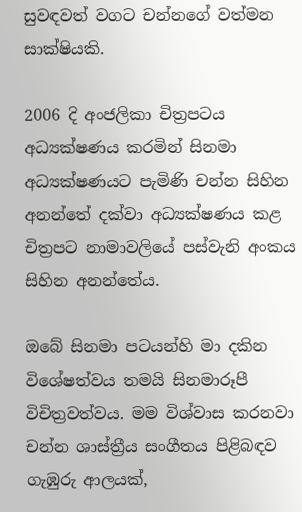සුවඳවත් වගට චන්නගේ වත්මන සාක්ෂියකි.

2006 දි අංජලිකා චිත්‍රපටය අධ්‍යක්ෂණය කරමින් සිනමා අධ්‍යක්ෂණයට පැමිණි චන්න සිහින අනන්තේ දක්වා අධ්‍යක්ෂණය කළ චිත්‍රපට නාමාවලියේ පස්වැනි අංකය සිහින අනන්තේය.

ඔබේ සිනමා පටයන්හි මා දකින විශේෂත්වය තමයි සිනමාරූපී විචිත්‍රවත්වය. මම විශ්වාස කරනවා චන්න ශාස්ත්‍රීය සංගීතය පිළිබඳව ගැඹුරු ආලයක්,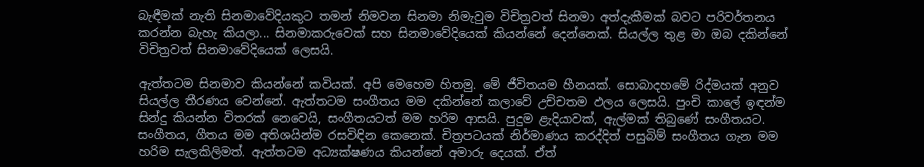බැඳීමක් නැති සිනමාවේදියකුට තමන් නිමවන සිනමා නිමැවුම විචිත්‍රවත් සිනමා අත්දැකීමක් බවට පරිවර්තනය කරන්න බැහැ කියලා... සිනමාකරුවෙක් සහ සිනමාවේදියෙක් කියන්නේ දෙන්නෙක්. සියල්ල තුළ මා ඔබ දකින්නේ විචිත්‍රවත් සිනමාවේදියෙක් ලෙසයි.

ඇත්තටම සිනමාව කියන්නේ කවියක්. අපි මෙහෙම හිතමු. මේ ජීවිතයම හීනයක්. සොබාදහමේ රිද්මයක් අනුව සියල්ල තීරණය වෙන්නේ. ඇත්තටම සංගීතය මම දකින්නේ කලාවේ උච්චතම ඵලය ලෙසයි. පුංචි කාලේ ඉඳන්ම සින්දු කියන්න විතරක් නෙවෙයි, සංගීතයටත් මම හරිම ආසයි. පුදුම ළැදියාවක්, ඇල්මක් තිබුණේ සංගීතයට. සංගීතය, ගීතය මම අතිශයින්ම රසවිඳින කෙනෙක්. චිත්‍රපටයක් නිර්මාණය කරද්දිත් පසුබිම් සංගීතය ගැන මම හරිම සැලකිලිමත්. ඇත්තටම අධ්‍යක්ෂණය කියන්නේ අමාරු දෙයක්. ඒත්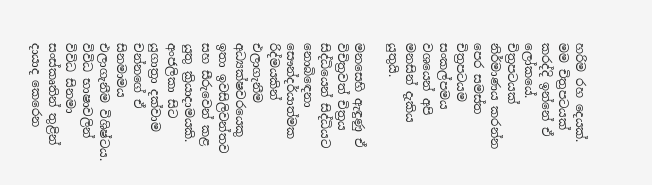හරිම රහ දෙයක්. මම චිත්‍රපටයක් කරද්දි ඉන්නේ ඒ ලෝකයේ. චිත්‍රපටයක් නිර්මාණය කරන්න පෙර සමස්ත චිත්‍රපටයම සංකල්පමය වශයෙන් අපි මනසින් දැකිය යුතුයි.

මනසෙහි ඇඳුණු ඒ විචිත්‍රවත් චිත්‍රය සිද්ධියෙන් සිද්ධියට නොබිඳෙනා සෞන්දර්යාත්මක රිද්මයකින් එලාගැනීම අධ්‍යක්ෂවරයෙකු ඉතා ඉවසිලිවන්තව සහ සීරුවෙන් කළ යුතු ක්‍රියාදාමයකි. අංජලිකා සිට යුගාත්‍රා දක්වාම චන්නගේ ඒ සිනමාමය එලාගැනීම විශිෂ්ටය. විවිධ භාෂාවලින් විවිධ සිනමා සංස්කෘතින් තුළින් දායාද කෙරෙන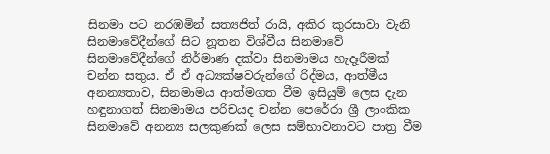සිනමා පට නරඹමින් සත්‍යජිත් රායි, අකිර කුරසාවා වැනි සිනමාවේදීන්ගේ සිට නූතන විශ්වීය සිනමාවේ සිනමාවේදීන්ගේ නිර්මාණ දක්වා සිනමාමය හැදෑරීමක් චන්න සතුය. ඒ ඒ අධ්‍යක්ෂවරුන්ගේ රිද්මය, ආත්මීය අනන්‍යතාව, සිනමාමය ආත්මගත වීම ඉසියුම් ලෙස දැන හඳුනාගත් සිනමාමය පරිචයද චන්න පෙරේරා ශ්‍රී ලාංකික සිනමාවේ අනන්‍ය සලකුණක් ලෙස සම්භාවනාවට පාත්‍ර වීම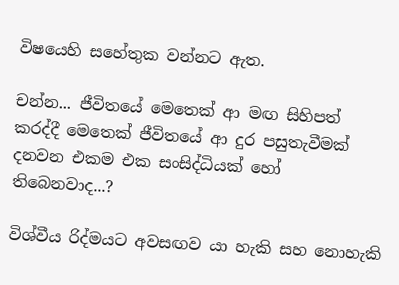විෂයෙහි සහේතුක වන්නට ඇත.

චන්න... ජීවිතයේ මෙතෙක් ආ මඟ සිහිපත් කරද්දී මෙතෙක් ජීවිතයේ ආ දුර පසුතැවීමක් දනවන එකම එක සංසිද්ධියක් හෝ තිබෙනවාද...?

විශ්වීය රිද්මයට අවසඟව යා හැකි සහ නොහැකි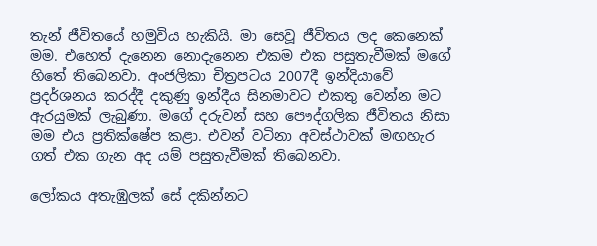තැන් ජීවිතයේ හමුවිය හැකියි. මා සෙවූ ජීවිතය ලද කෙනෙක් මම. එහෙත් දැනෙන නොදැනෙන එකම එක පසුතැවීමක් මගේ හිතේ තිබෙනවා. අංජලිකා චිත්‍රපටය 2007දී ඉන්දියාවේ ප්‍රදර්ශනය කරද්දී දකුණු ඉන්දීය සිනමාවට එකතු වෙන්න මට ඇරයුමක් ලැබුණා. මගේ දරුවන් සහ පෞද්ගලික ජීවිතය නිසා මම එය ප්‍රතික්ෂේප කළා. එවන් වටිනා අවස්ථාවක් මඟහැර ගත් එක ගැන අද යම් පසුතැවීමක් තිබෙනවා.

ලෝකය අතැඹුලක් සේ දකින්නට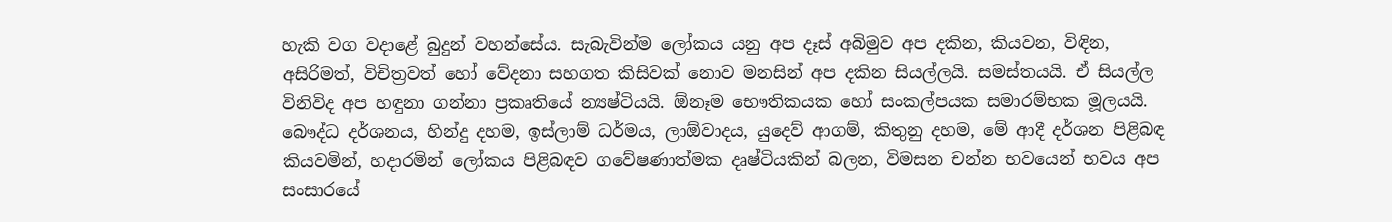හැකි වග වදාළේ බුදුන් වහන්සේය. සැබැවින්ම ලෝකය යනු අප දෑස් අබිමුව අප දකින, කියවන, විඳින, අසිරිමත්, විචිත්‍රවත් හෝ වේදනා සහගත කිසිවක් නොව මනසින් අප දකින සියල්ලයි. සමස්තයයි. ඒ සියල්ල විනිවිද අප හඳුනා ගන්නා ප්‍රකෘතියේ න්‍යෂ්ටියයි. ඕනෑම භෞතිකයක හෝ සංකල්පයක සමාරම්භක මූලයයි. බෞද්ධ දර්ශනය, හින්දු දහම, ඉස්ලාම් ධර්මය, ලාඕවාදය, යුදෙව් ආගම්, කිතුනු දහම, මේ ආදී දර්ශන පිළිබඳ කියවමින්, හදාරමින් ලෝකය පිළිබඳව ගවේෂණාත්මක දෘෂ්ටියකින් බලන, විමසන චන්න භවයෙන් භවය අප සංසාරයේ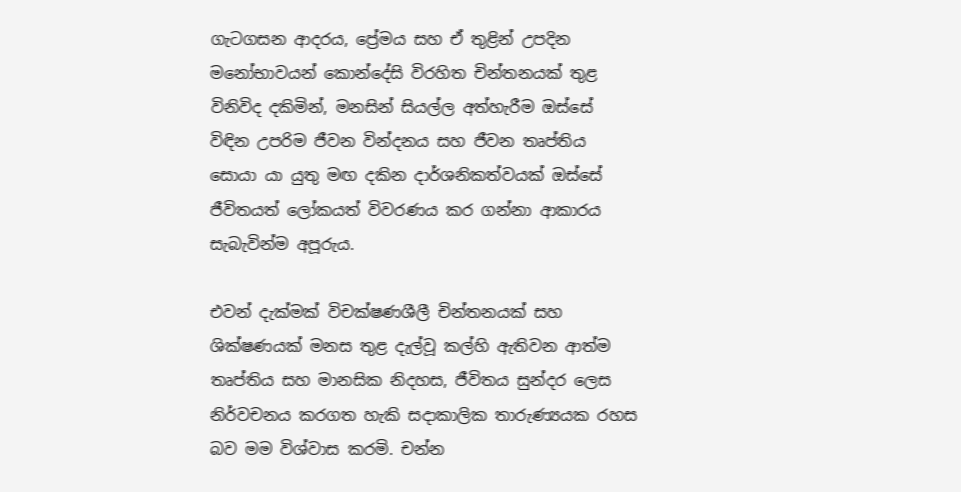ගැටගසන ආදරය, ප්‍රේමය සහ ඒ තුළින් උපදින මනෝභාවයන් කොන්දේසි විරහිත චින්තනයක් තුළ විනිවිද දකිමින්, මනසින් සියල්ල අත්හැරීම ඔස්සේ විඳින උපරිම ජීවන වින්දනය සහ ජීවන තෘප්තිය සොයා යා යුතු මඟ දකින දාර්ශනිකත්වයක් ඔස්සේ ජීවිතයත් ලෝකයත් විවරණය කර ගන්නා ආකාරය සැබැවින්ම අපූරුය.

එවන් දැක්මක් විචක්ෂණශීලී චින්තනයක් සහ ශික්ෂණයක් මනස තුළ දැල්වූ කල්හි ඇතිවන ආත්ම තෘප්තිය සහ මානසික නිදහස, ජීවිතය සුන්දර ලෙස නිර්වචනය කරගත හැකි සදාකාලික තාරුණ්‍යයක රහස බව මම විශ්වාස කරමි. චන්න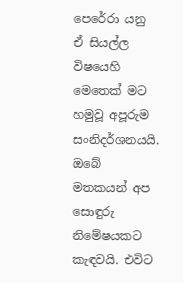පෙරේරා යනු ඒ සියල්ල විෂයෙහි මෙතෙක් මට හමුවූ අපූරුම සංනිදර්ශනයයි. ඔබේ මතකයන් අප සොඳුරු නිමේෂයකට කැඳවයි. එවිට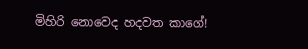මිහිරි නොවෙද හදවත කාගේ!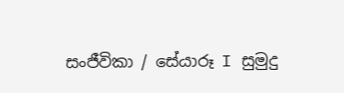සංජීවිකා / සේයාරූ I සුමුදු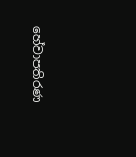හේවාපතිරණ